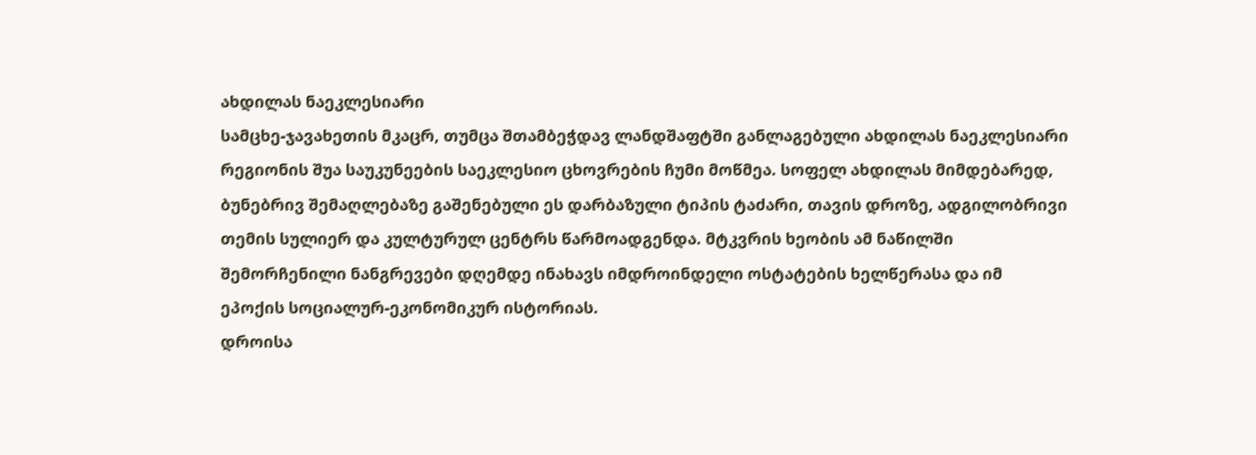ახდილას ნაეკლესიარი
სამცხე-ჯავახეთის მკაცრ, თუმცა შთამბეჭდავ ლანდშაფტში განლაგებული ახდილას ნაეკლესიარი რეგიონის შუა საუკუნეების საეკლესიო ცხოვრების ჩუმი მოწმეა. სოფელ ახდილას მიმდებარედ, ბუნებრივ შემაღლებაზე გაშენებული ეს დარბაზული ტიპის ტაძარი, თავის დროზე, ადგილობრივი თემის სულიერ და კულტურულ ცენტრს წარმოადგენდა. მტკვრის ხეობის ამ ნაწილში შემორჩენილი ნანგრევები დღემდე ინახავს იმდროინდელი ოსტატების ხელწერასა და იმ ეპოქის სოციალურ-ეკონომიკურ ისტორიას.
დროისა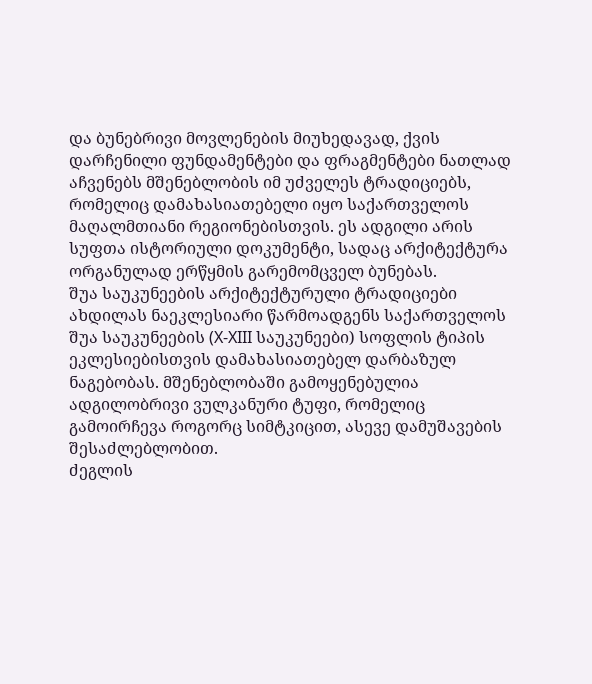და ბუნებრივი მოვლენების მიუხედავად, ქვის დარჩენილი ფუნდამენტები და ფრაგმენტები ნათლად აჩვენებს მშენებლობის იმ უძველეს ტრადიციებს, რომელიც დამახასიათებელი იყო საქართველოს მაღალმთიანი რეგიონებისთვის. ეს ადგილი არის სუფთა ისტორიული დოკუმენტი, სადაც არქიტექტურა ორგანულად ერწყმის გარემომცველ ბუნებას.
შუა საუკუნეების არქიტექტურული ტრადიციები
ახდილას ნაეკლესიარი წარმოადგენს საქართველოს შუა საუკუნეების (X-XIII საუკუნეები) სოფლის ტიპის ეკლესიებისთვის დამახასიათებელ დარბაზულ ნაგებობას. მშენებლობაში გამოყენებულია ადგილობრივი ვულკანური ტუფი, რომელიც გამოირჩევა როგორც სიმტკიცით, ასევე დამუშავების შესაძლებლობით.
ძეგლის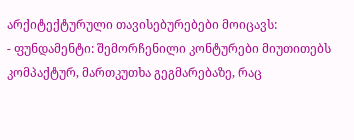არქიტექტურული თავისებურებები მოიცავს:
- ფუნდამენტი: შემორჩენილი კონტურები მიუთითებს კომპაქტურ, მართკუთხა გეგმარებაზე, რაც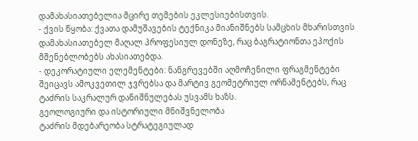დამახასიათებელია მცირე თემების ეკლესიებისთვის.
- ქვის წყობა: ქვათა დამუშავების ტექნიკა მიანიშნებს სამცხის მხარისთვის დამახასიათებელ მაღალ პროფესიულ დონეზე, რაც ბაგრატიონთა ეპოქის მშენებლობებს ახასიათებდა.
- დეკორატიული ელემენტები: ნანგრევებში აღმოჩენილი ფრაგმენტები შეიცავს ამოკვეთილ ჯვრებსა და მარტივ გეომეტრიულ ორნამენტებს, რაც ტაძრის საკრალურ დანიშნულებას უსვამს ხაზს.
გეოლოგიური და ისტორიული მნიშვნელობა
ტაძრის მდებარეობა სტრატეგიულად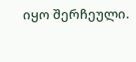იყო შერჩეული.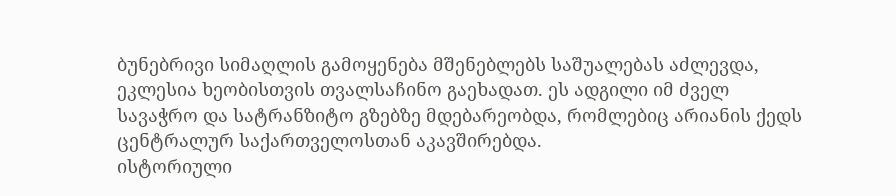ბუნებრივი სიმაღლის გამოყენება მშენებლებს საშუალებას აძლევდა, ეკლესია ხეობისთვის თვალსაჩინო გაეხადათ. ეს ადგილი იმ ძველ სავაჭრო და სატრანზიტო გზებზე მდებარეობდა, რომლებიც არიანის ქედს ცენტრალურ საქართველოსთან აკავშირებდა.
ისტორიული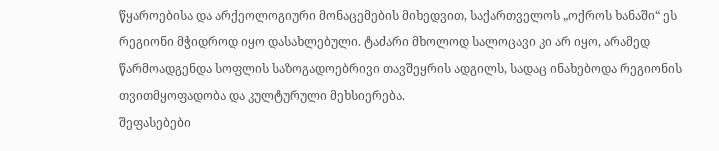წყაროებისა და არქეოლოგიური მონაცემების მიხედვით, საქართველოს „ოქროს ხანაში“ ეს რეგიონი მჭიდროდ იყო დასახლებული. ტაძარი მხოლოდ სალოცავი კი არ იყო, არამედ წარმოადგენდა სოფლის საზოგადოებრივი თავშეყრის ადგილს, სადაც ინახებოდა რეგიონის თვითმყოფადობა და კულტურული მეხსიერება.
შეფასებები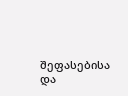შეფასებისა და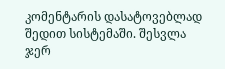კომენტარის დასატოვებლად შედით სისტემაში. შესვლა
ჯერ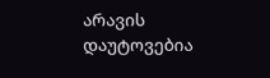არავის დაუტოვებია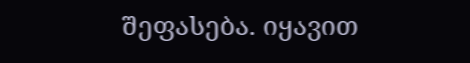შეფასება. იყავით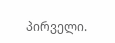პირველი.